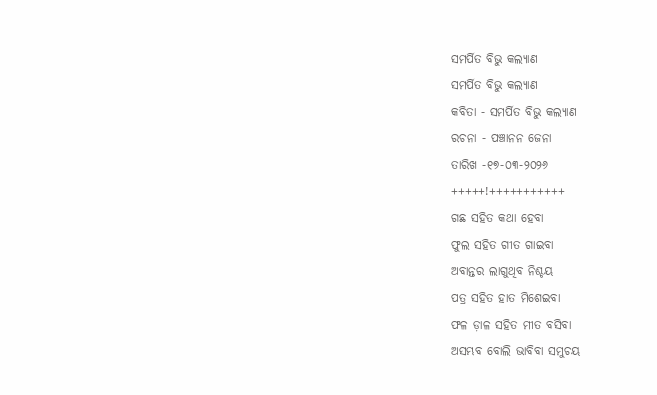ସମର୍ପିତ ବିଭୁ କଲ୍ୟାଣ
ସମର୍ପିତ ବିଭୁ କଲ୍ୟାଣ
କବିତା - ସମର୍ପିତ ବିଭୁ କଲ୍ୟାଣ
ରଚନା - ପଞ୍ଚାନନ ଜେନା
ତାରିଖ -୧୭-୦୩-୨୦୨୬
+++++!+++++++++++
ଗଛ ସହିତ କଥା ହେବା
ଫୁଲ ସହିତ ଗୀତ ଗାଇବା
ଅବାନ୍ତର ଲାଗୁଥିବ ନିଶ୍ଚୟ
ପତ୍ର ସହିତ ହାତ ମିଶେଇବା
ଫଳ ଡ଼ାଳ ସହିତ ମୀତ ବସିବା
ଅସମ୍ଭବ ବୋଲି ଭାବିବା ସମୁଚୟ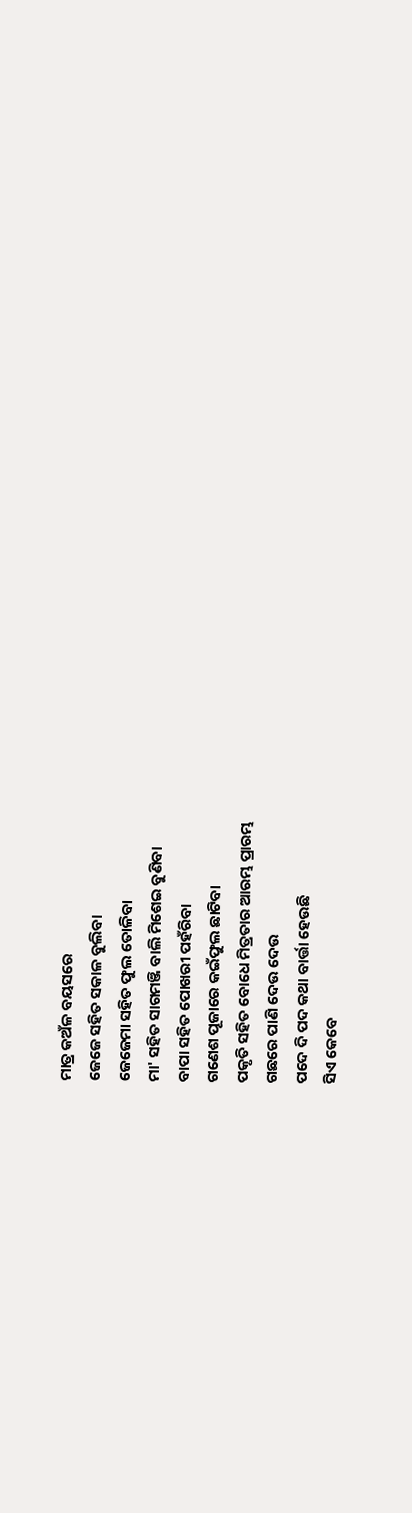ମାତ୍ର କଅଁଳ ବୟସରେ
ଜେଜେ ସହିତ ସକାଳ ବୁଲିବା
ଜେଜେମା ସହିତ ଫୁଲ ତୋଳିବା
ମା' ସହିତ ସାଗମଞ୍ଜି ବାଲି ମିଶେଇ ବୁଣିବା
ବାପା ସହିତ ପୋଖରୀ ପହଁରିବା
ଗଣେଶ ପୂଜାରେ କଇଁଫୁଲ ଛାଟିବା
ପକୃତି ସହିତ ବୋଧେ ମିତ୍ରତାର ଆରମ୍ଭ ପ୍ରାରମ୍ଭ
ଗଛରେ ପାଣି ଦେଉ ଦେଉ
ପଦେ ଦି ପଦ କଥା ବାର୍ତ୍ତା ହେଉଛି
ସିଏ କେବେ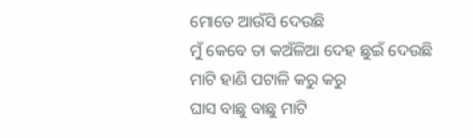ମୋତେ ଆଉଁସି ଦେଉଛି
ମୁଁ କେବେ ତା କଅଁଳିଆ ଦେହ ଛୁଇଁ ଦେଉଛି
ମାଟି ହାଣି ପଟାଳି କରୁ କରୁ
ଘାସ ବାଛୁ ବାଛୁ ମାଟି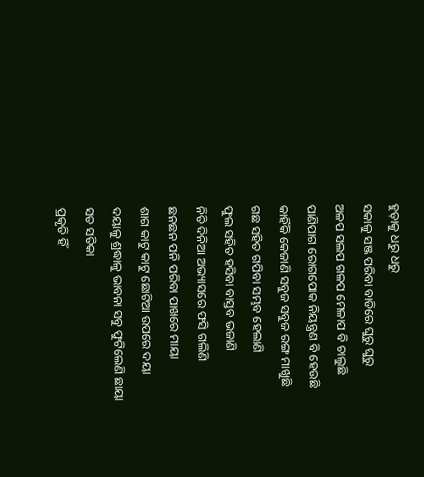ହୁଡ଼ାକୁ ଧରୁ ଧରୁ
ସକାଳୁ ସଞ୍ଜ ପରିବା ବାଡିରେ ଘୁରୁ ଘୁରୁ
ଅଳପ ସଲପ ଗଳପ ମେଳାପ ବି ଚାଲୁଛି
ପାଣିପାଗ ରୋଗପୋକ ନିୟନ୍ତ୍ରଣ ବି ହେଉଛି
କାହିଁକି କେଜାଣି ସବୁଜ ସବୁଜ ରଙ୍ଗ ମାଖୁଛି
ଗଛ ସହିତ ଗପିବା ସମ୍ଭବ ହେଲାଣି
ଫୁଲ ସହିତ ହସିବା ବାସ୍ତବ ଭଜାଣି
ନିତି ଦିନିଆ ଅଭ୍ୟାସରେ ଫସି ଗଲିଣି
ଛନଛନ ପନି ପରିବା ପାଖରେ ମାୟା
ଶାଗ କାଟୁ କାଟୁ ଛୋଟିଆ ଉପରେ ଦୟା
ଦୟାଳୁ ଶ୍ରଦ୍ଧାଳୁ ଭାବନା ସବୁ ଫୁଟିଲେଣି ଛାୟା
ସତ ସତିକା
ପ୍ରକୃତି ହିଁ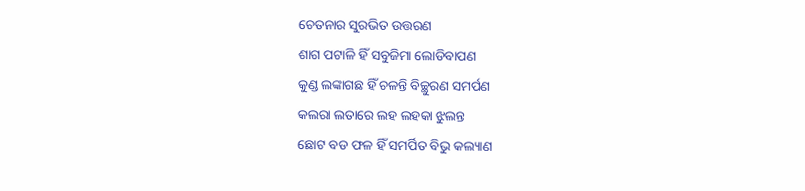ଚେତନାର ସୁରଭିତ ଉତ୍ତରଣ
ଶାଗ ପଟାଳି ହିଁ ସବୁଜିମା ଲୋଡିବାପଣ
କୁଣ୍ଡ ଲଙ୍କାଗଛ ହିଁ ଚଳନ୍ତି ବିଚ୍ଛୁରଣ ସମର୍ପଣ
କଲରା ଲତାରେ ଲହ ଲହକା ଝୁଲନ୍ତ
ଛୋଟ ବଡ ଫଳ ହିଁ ସମର୍ପିତ ବିଭୁ କଲ୍ୟାଣ